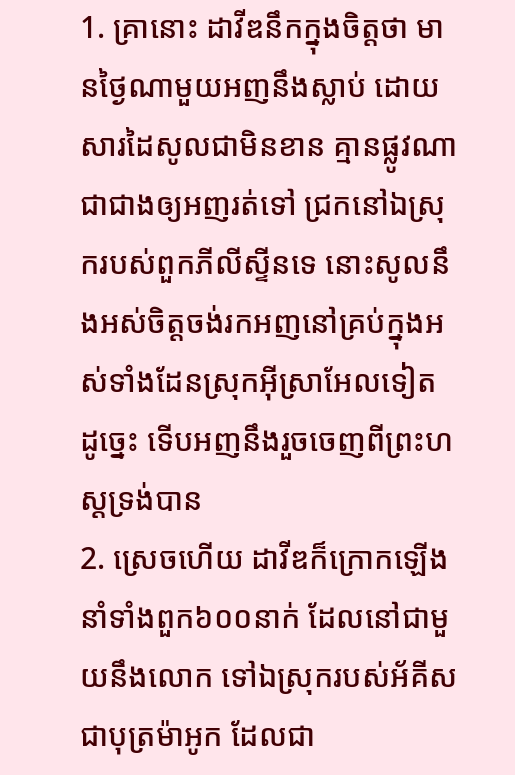1. គ្រានោះ ដាវីឌនឹកក្នុងចិត្តថា មានថ្ងៃណាមួយអញនឹងស្លាប់ ដោយសារដៃសូលជាមិនខាន គ្មានផ្លូវណាជាជាងឲ្យអញរត់ទៅ ជ្រកនៅឯស្រុករបស់ពួកភីលីស្ទីនទេ នោះសូលនឹងអស់ចិត្តចង់រកអញនៅគ្រប់ក្នុងអស់ទាំងដែនស្រុកអ៊ីស្រាអែលទៀត ដូច្នេះ ទើបអញនឹងរួចចេញពីព្រះហស្តទ្រង់បាន
2. ស្រេចហើយ ដាវីឌក៏ក្រោកឡើងនាំទាំងពួក៦០០នាក់ ដែលនៅជាមួយនឹងលោក ទៅឯស្រុករបស់អ័គីស ជាបុត្រម៉ាអូក ដែលជា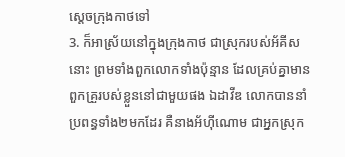ស្តេចក្រុងកាថទៅ
3. ក៏អាស្រ័យនៅក្នុងក្រុងកាថ ជាស្រុករបស់អ័គីសនោះ ព្រមទាំងពួកលោកទាំងប៉ុន្មាន ដែលគ្រប់គ្នាមានពួកគ្រួរបស់ខ្លួននៅជាមួយផង ឯដាវីឌ លោកបាននាំប្រពន្ធទាំង២មកដែរ គឺនាងអ័ហ៊ីណោម ជាអ្នកស្រុក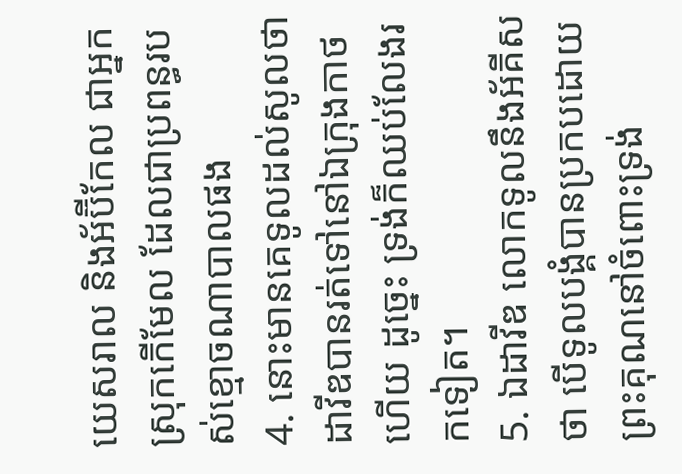យេសរាល និងអ័ប៊ីកែល ជាអ្នកស្រុកកើមែល ដែលជាប្រពន្ធរបស់ខ្មោចណាបាលផង
4. នោះមានគេទូលដល់សូលថា ដាវីឌបានរត់ទៅនៅឯក្រុងកាថហើយ ដូច្នេះ ទ្រង់ក៏ឈប់លែងរកទៀត។
5. ឯដាវីឌ លោកទូលនឹងអ័គីសថា បើទូលបង្គំបានប្រកបដោយព្រះគុណនៅចំពោះទ្រង់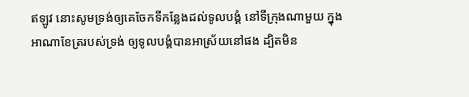ឥឡូវ នោះសូមទ្រង់ឲ្យគេចែកទីកន្លែងដល់ទូលបង្គំ នៅទីក្រុងណាមួយ ក្នុងអាណាខែត្ររបស់ទ្រង់ ឲ្យទូលបង្គំបានអាស្រ័យនៅផង ដ្បិតមិន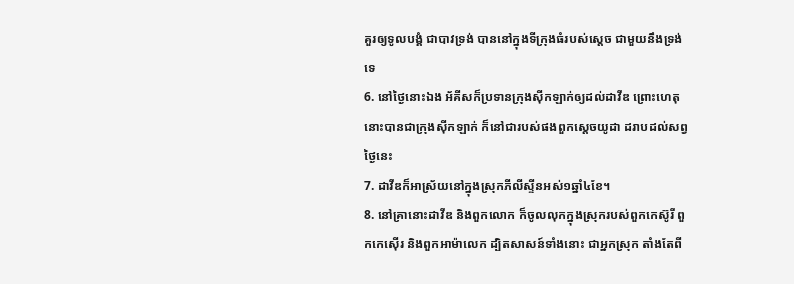គួរឲ្យទូលបង្គំ ជាបាវទ្រង់ បាននៅក្នុងទីក្រុងធំរបស់ស្តេច ជាមួយនឹងទ្រង់ទេ
6. នៅថ្ងៃនោះឯង អ័គីសក៏ប្រទានក្រុងស៊ីកឡាក់ឲ្យដល់ដាវីឌ ព្រោះហេតុនោះបានជាក្រុងស៊ីកឡាក់ ក៏នៅជារបស់ផងពួកស្តេចយូដា ដរាបដល់សព្វថ្ងៃនេះ
7. ដាវីឌក៏អាស្រ័យនៅក្នុងស្រុកភីលីស្ទីនអស់១ឆ្នាំ៤ខែ។
8. នៅគ្រានោះដាវីឌ និងពួកលោក ក៏ចូលលុកក្នុងស្រុករបស់ពួកកេស៊ូរី ពួកកេស៊ើរ និងពួកអាម៉ាលេក ដ្បិតសាសន៍ទាំងនោះ ជាអ្នកស្រុក តាំងតែពី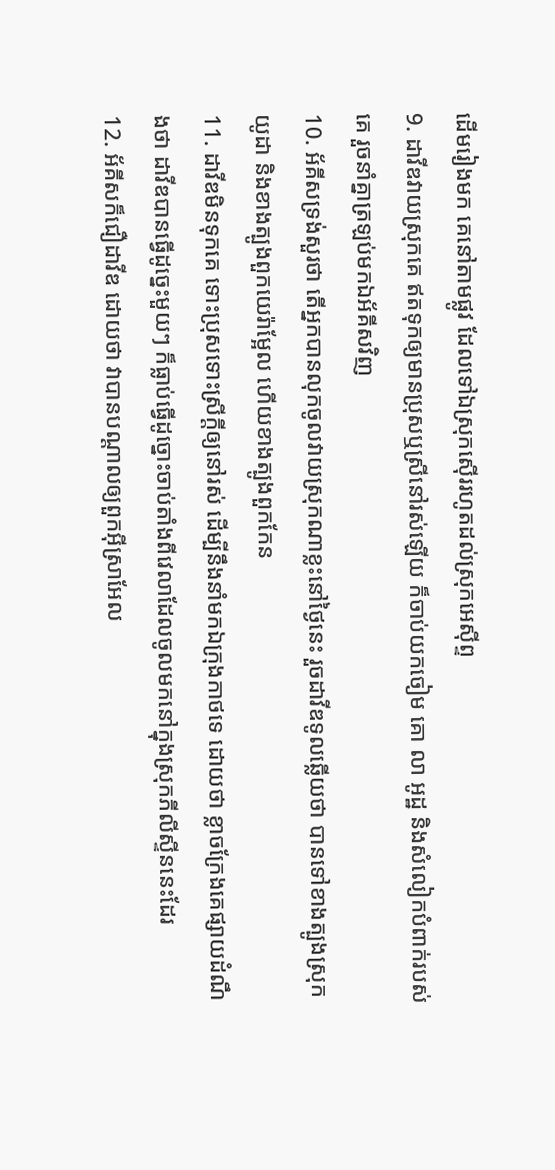ដើមរៀងមក គេនៅតាមផ្លូវ ដែលទៅឯស្រុកស៊ើររហូតដល់ស្រុកអេស៊ីព្ទ
9. ដាវីឌវាយស្រុកគេ ឥតទុកឲ្យមានប្រុសឬស្រីនៅរស់ឡើយ ក៏ចាប់យកចៀម គោ លា អូដ្ឋ និងសំលៀកបំពាក់របស់គេ រួចនាំគ្នាត្រឡប់មកឯអ័គីសវិញ
10. អ័គីសទ្រង់សួរថា តើអ្នកបានលុកចូលវាយស្រុកណាខ្លះនៅថ្ងៃនេះ រួចដាវីឌទូលឆ្លើយថា បានទៅខាងត្បូងស្រុកយូដា និងខាងត្បូងពួកយេរ៉ាម្អែល ហើយខាងត្បូងពួកកែន
11. ដាវីឌមិនទុកគេ ទោះប្រុសទោះស្រីក្តីឲ្យនៅរស់ ដើម្បីនឹងនាំមកឯក្រុងកាថទេ ដោយថា ខ្លាចក្រែងគេផ្សាយដំណឹងថា ដាវីឌបានធ្វើដូច្នេះមួយៗ ក៏ធ្លាប់ធ្វើដូច្នោះចាប់តាំងពីវេលាដែលចូលមកនៅក្នុងស្រុកភីលីស្ទីននេះដែរ
12. អ័គីសក៏ជឿដាវីឌ ដោយថា វាបានបណ្តាលឲ្យពួកអ៊ីស្រាអែល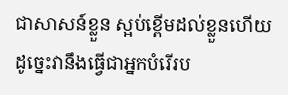ជាសាសន៍ខ្លួន ស្អប់ខ្ពើមដល់ខ្លួនហើយ ដូច្នេះវានឹងធ្វើជាអ្នកបំរើរប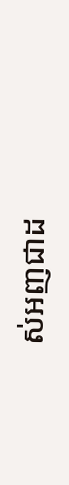ស់អញជាដ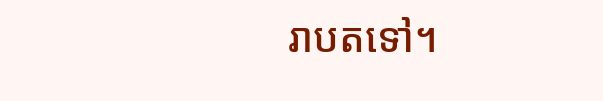រាបតទៅ។